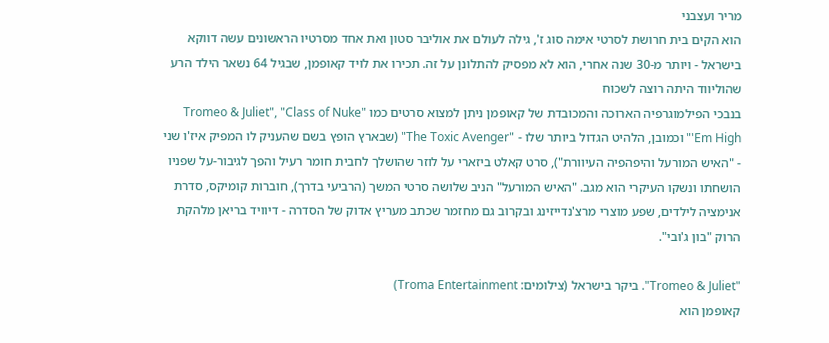מריר ועצבני
הוא הקים בית חרושת לסרטי אימה סוג ז', גילה לעולם את אוליבר סטון ואת אחד מסרטיו הראשונים עשה דווקא בישראל - ויותר מ-30 שנה אחרי, הוא לא מפסיק להתלונן על זה. תכירו את לויד קאופמן, שבגיל 64 נשאר הילד הרע שהוליווד היתה רוצה לשכוח
בנבכי הפילמוגרפיה הארוכה והמכובדת של קאופמן ניתן למצוא סרטים כמו "Tromeo & Juliet", "Class of Nuke 'Em High" וכמובן, הלהיט הגדול ביותר שלו - "The Toxic Avenger" (שבארץ הופץ בשם שהעניק לו המפיק איז'ו שני - "האיש המורעל והיפהפיה העיוורת"), סרט קאלט ביזארי על לוזר שהושלך לחבית חומר רעיל והפך לגיבור-על שפניו הושחתו ונשקו העיקרי הוא מגב. "האיש המורעל" הניב שלושה סרטי המשך (הרביעי בדרך), חוברות קומיקס, סדרת אנימציה לילדים, שפע מוצרי מרצ'נדייזינג ובקרוב גם מחזמר שכתב מעריץ אדוק של הסדרה - דיוויד בריאן מלהקת הרוק "בון ג'ובי".

"Tromeo & Juliet". ביקר בישראל (צילומים: Troma Entertainment)
קאופמן הוא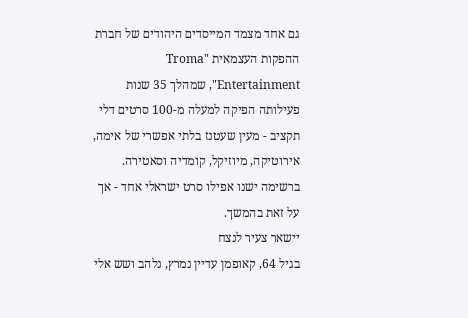גם אחד מצמד המייסדים היהודים של חברת ההפקות העצמאית "Troma Entertainment", שמהלך 35 שנות פעילותה הפיקה למעלה מ-100 סרטים דלי תקציב - מעין שעטנז בלתי אפשרי של אימה, אירוטיקה, מיוזיקל, קומדיה וסאטירה. ברשימה ישנו אפילו סרט ישראלי אחד - אך על זאת בהמשך.
יישאר צעיר לנצח
בגיל 64, קאופמן עדיין נמרץ, נלהב ושש אלי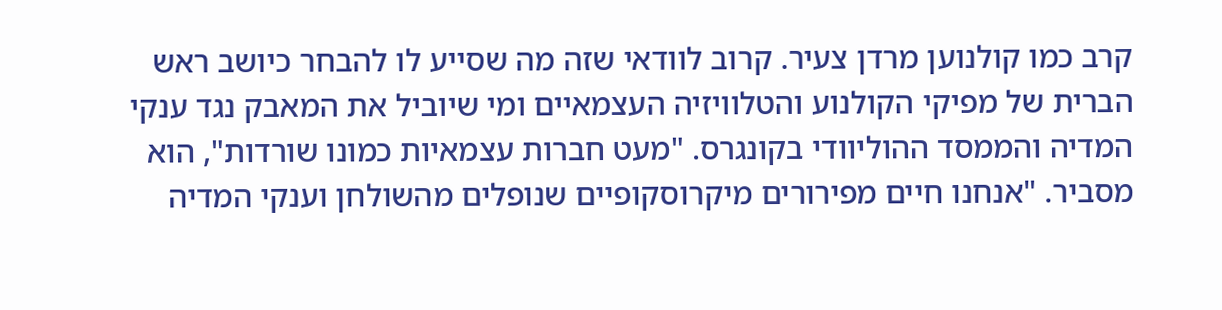קרב כמו קולנוען מרדן צעיר. קרוב לוודאי שזה מה שסייע לו להבחר כיושב ראש הברית של מפיקי הקולנוע והטלוויזיה העצמאיים ומי שיוביל את המאבק נגד ענקי המדיה והממסד ההוליוודי בקונגרס. "מעט חברות עצמאיות כמונו שורדות", הוא מסביר. "אנחנו חיים מפירורים מיקרוסקופיים שנופלים מהשולחן וענקי המדיה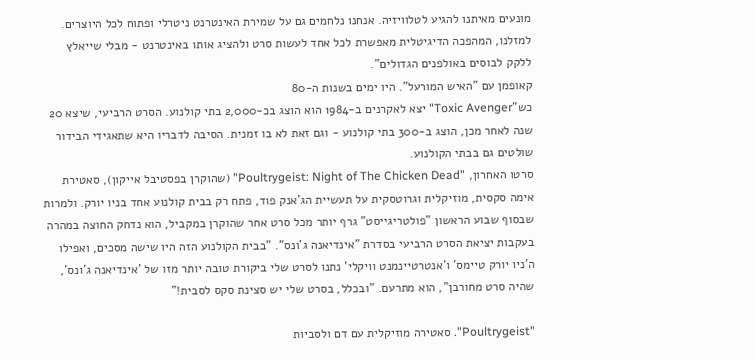מונעים מאיתנו להגיע לטלוויזיה. אנחנו נלחמים גם על שמירת האינטרנט ניטרלי ופתוח לכל היוצרים. למזלנו, המהפכה הדיגיטלית מאפשרת לכל אחד לעשות סרט ולהציג אותו באינטרנט - מבלי שייאלץ ללקק לבוסים באולפנים הגדולים".
קאופמן עם "האיש המורעל". היו ימים בשנות ה-80
כש"Toxic Avenger" יצא לאקרנים ב-1984 הוא הוצג בכ-2,000 בתי קולנוע. הסרט הרביעי, שיצא 20 שנה לאחר מכן, הוצג ב-300 בתי קולנוע - וגם זאת לא בו זמנית. הסיבה לדבריו היא שתאגידי הבידור שולטים גם בבתי הקולנוע.
סרטו האחרון, "Poultrygeist: Night of The Chicken Dead" (שהוקרן בפסטיבל אייקון), סאטירת אימה סקסית, מוזיקלית וגרוטסקית על תעשיית הג'אנק פוד, פתח רק בבית קולנוע אחד בניו יורק. ולמרות שבסוף שבוע הראשון "פולטריגייסט" גרף יותר מכל סרט אחר שהוקרן במקביל, הוא נדחק החוצה במהרה בעקבות יציאת הסרט הרביעי בסדרת "אינדיאנה ג'ונס". "בבית הקולנוע הזה היו שישה מסכים, ואפילו ה'ניו יורק טיימס' ו'אנטרטיינמנט וויקלי' נתנו לסרט שלי ביקורת טובה יותר מזו של 'אינדיאנה ג'ונס', שהיה סרט מחורבן", הוא מתרעם. "ובכלל, בסרט שלי יש סצינת סקס לסבית!"

"Poultrygeist". סאטירה מוזיקלית עם דם ולסביות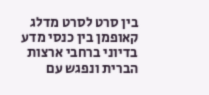בין סרט לסרט מדלג קאופמן בין כנסי מדע בדיוני ברחבי ארצות הברית ונפגש עם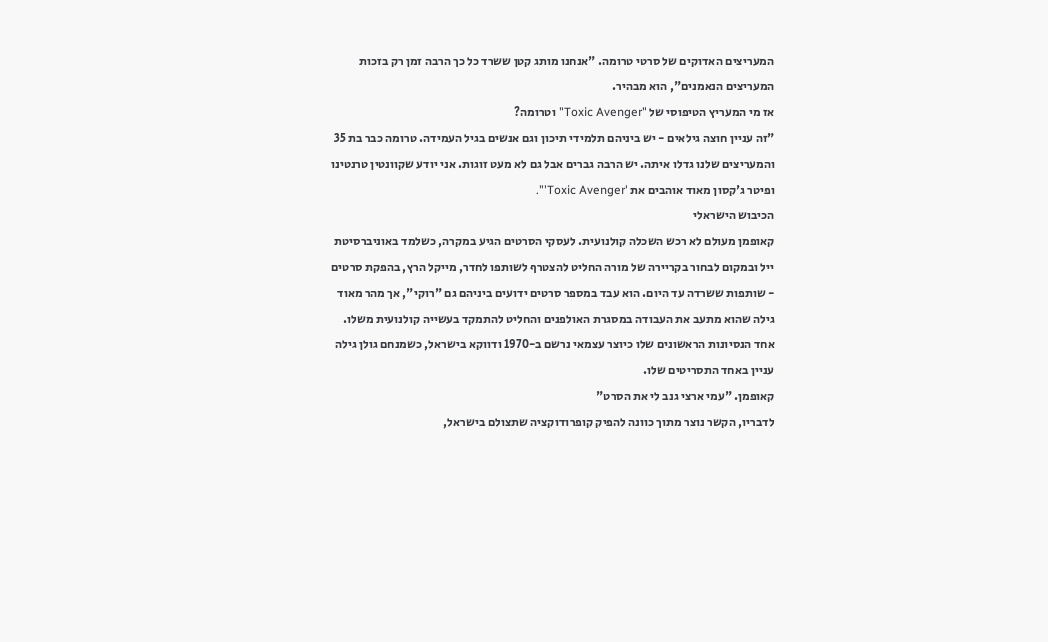המעריצים האדוקים של סרטי טרומה. "אנחנו מותג קטן ששרד כל כך הרבה זמן רק בזכות המעריצים הנאמנים", הוא מבהיר.
אז מי המעריץ הטיפוסי של "Toxic Avenger" וטרומה?
"זה עניין חוצה גילאים - יש ביניהם תלמידי תיכון וגם אנשים בגיל העמידה. טרומה כבר בת 35 והמעריצים שלנו גדלו איתה. יש הרבה גברים אבל גם לא מעט זוגות. אני יודע שקוונטין טרנטינו ופיטר ג'קסון מאוד אוהבים את 'Toxic Avenger'".
הכיבוש הישראלי
קאופמן מעולם לא רכש השכלה קולנועית. לעסקי הסרטים הגיע במקרה, כשלמד באוניברסיטת ייל ובמקום לבחור בקריירה של מורה החליט להצטרף לשותפו לחדר, מייקל הרץ, בהפקת סרטים - שותפות ששרדה עד היום. הוא עבד במספר סרטים ידועים ביניהם גם "רוקי", אך מהר מאוד גילה שהוא מתעב את העבודה במסגרת האולפנים והחליט להתמקד בעשייה קולנועית משלו. אחד הנסיונות הראשונים שלו כיוצר עצמאי נרשם ב-1970 ודווקא בישראל, כשמנחם גולן גילה עניין באחד התסריטים שלו.
קאופמן. "עמי ארצי גנב לי את הסרט"
לדבריו, הקשר נוצר מתוך כוונה להפיק קופרודוקציה שתצולם בישראל,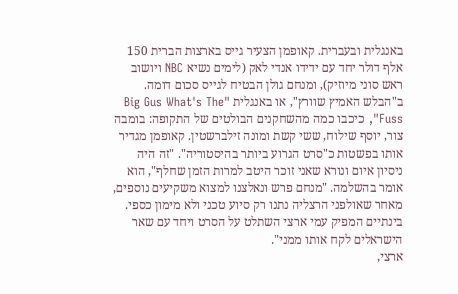באנגלית ובעברית. קאופמן הצעיר גייס בארצות הברית 150 אלף דולר יחד עם ידידו אנדי לאק (לימים נשיא NBC ויושוב ראש סוני מיוזיק), ומנחם גולן הבטיח לגייס סכום דומה.
ב"הבלש האמיץ שוורץ", או באנגלית "Big Gus What's The Fuss", כיכבו כמה מהשחקנים הבולטים של התקופה: בומבה צור, יוסף שילוח, ששי קשת ומונה זילברשטין. קאופמן מגדיר אותו בפשטות כ"סרט הגרוע ביותר בהיסטוריה". "זה היה ניסיון איום ונורא שאני זוכר היטב למרות הזמן שחלף", הוא אומר בהשלמה. "מנחם פרש ונאלצנו למצוא משקיעים נוספים, מאחר שאולפני הרצליה נתנו רק סיוע טכני ולא מימון כספי. בינתיים המפיק עמי ארצי השתלט על הסרט ויחד עם שאר הישראלים לקח אותו ממני".
ארצי,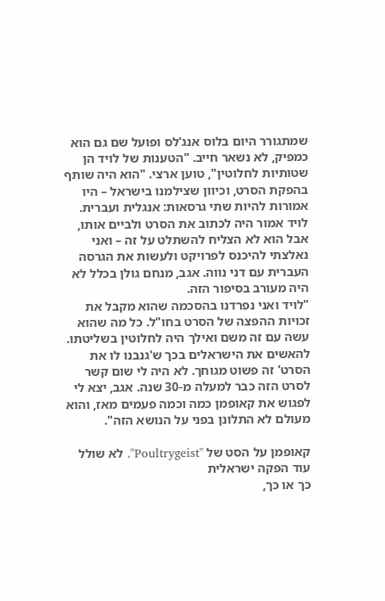שמתגורר היום בלוס אנג'לס ופועל שם גם הוא כמפיק, לא נשאר חייב. "הטענות של לויד הן שטותיות לחלוטין", טוען ארצי. "הוא היה שותף בהפקת הסרט, וכיוון שצילמנו בישראל – היו אמורות להיות שתי גרסאות: אנגלית ועברית. לויד אמור היה לכתוב את הסרט ולביים אותו, אבל הוא לא הצליח להשתלט על זה – ואני נאלצתי להיכנס לפרויקט ולעשות את הגרסה העברית עם דני נווה. אגב, מנחם גולן בכלל לא היה מעורב בסיפור הזה.
"לויד ואני נפרדנו בהסכמה שהוא מקבל את זכויות ההפצה של הסרט בחו"ל. כל מה שהוא עשה עם זה משם ואילך היה לחלוטין בשליטתו. להאשים את הישראלים בכך ש'גנבנו לו את הסרט' זה פשוט מגוחך. לא היה לי שום קשר לסרט הזה כבר למעלה מ-30 שנה. אגב, יצא לי לפגוש את קאופמן כמה וכמה פעמים מאז, והוא מעולם לא התלונן בפני על הנושא הזה".

קאופמן על הסט של "Poultrygeist". לא שולל עוד הפקה ישראלית
כך או כך,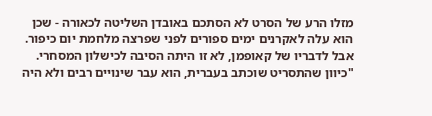מזלו הרע של הסרט לא הסתכם באובדן השליטה לכאורה - שכן הוא עלה לאקרנים ימים ספורים לפני שפרצה מלחמת יום כיפור. אבל לדבריו של קאופמן, לא זו היתה הסיבה לכישלון המסחרי. "כיוון שהתסריט שוכתב בעברית, הוא עבר שינויים רבים ולא היה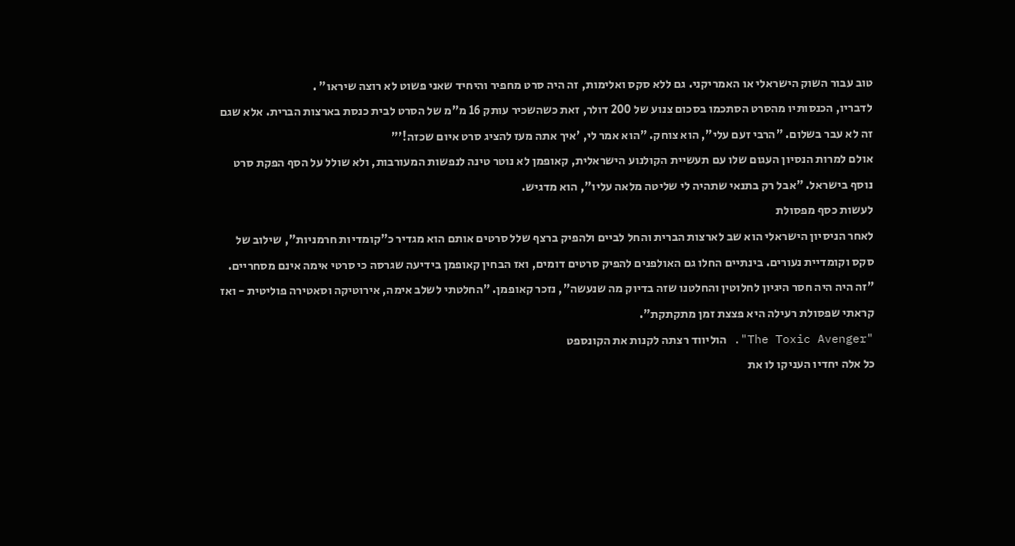טוב עבור השוק הישראלי או האמריקני. גם ללא סקס ואלימות, זה היה סרט מחפיר והיחיד שאני פשוט לא רוצה שיראו" .
לדבריו, הכנסותיו מהסרט הסתכמו בסכום צנוע של 200 דולר, זאת כשהשכיר עותק 16 מ"מ של הסרט לבית כנסת בארצות הברית. אלא שגם זה לא עבר בשלום. "הרבי זעם עלי", הוא צוחק. "הוא אמר לי, 'איך אתה מעז להציג סרט איום שכזה!'"
אולם למרות הנסיון העגום שלו עם תעשיית הקולנוע הישראלית, קאופמן לא נוטר טינה לנפשות המעורבות, ולא שולל על הסף הפקת סרט נוסף בישראל. "אבל רק בתנאי שתהיה לי שליטה מלאה עליו", הוא מדגיש.
לעשות כסף מפסולת
לאחר הניסיון הישראלי הוא שב לארצות הברית והחל לביים ולהפיק ברצף שלל סרטים אותם הוא מגדיר כ"קומדיות חרמניות", שילוב של סקס וקומדיית נעורים. בינתיים החלו גם האולפנים להפיק סרטים דומים, ואז הבחין קאופמן בידיעה שגרסה כי סרטי אימה אינם מסחריים. "זה היה היה חסר היגיון לחלוטין והחלטנו שזה בדיוק מה שנעשה", נזכר קאופמן. "החלטתי לשלב אימה, אירוטיקה וסאטירה פוליטית - ואז קראתי שפסולת רעילה היא פצצת זמן מתקתקת".
"The Toxic Avenger". הוליווד רצתה לקנות את הקונספט
כל אלה יחדיו העניקו לו את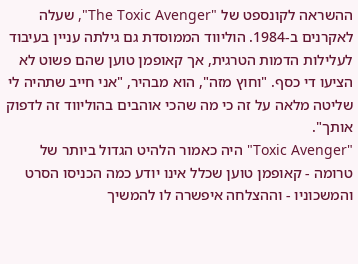ההשראה לקונספט של "The Toxic Avenger", שעלה לאקרנים ב-1984. הוליווד הממוסדת גם גילתה עניין בעיבוד לעלילות הדמות הטרגית, אך קאופמן טוען שהם פשוט לא הציעו די כסף. "וחוץ מזה", הוא מבהיר, "אני חייב שתהיה לי שליטה מלאה על זה כי מה שהכי אוהבים בהוליווד זה לדפוק אותך".
"Toxic Avenger" היה כאמור הלהיט הגדול ביותר של טרומה - קאופמן טוען שכלל אינו יודע כמה הכניסו הסרט והמשכוניו - וההצלחה איפשרה לו להמשיך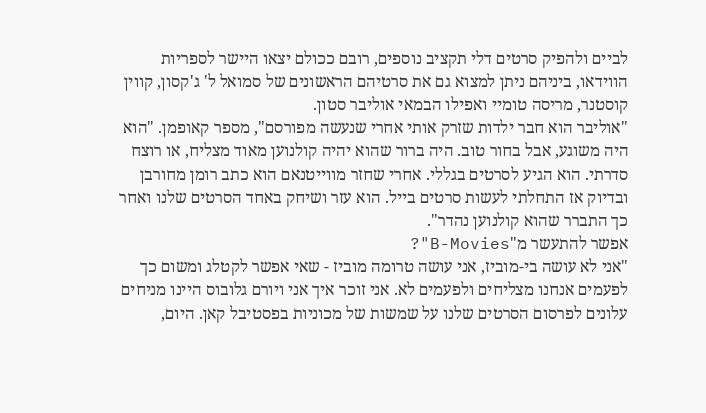לביים ולהפיק סרטים דלי תקציב נוספים, רובם ככולם יצאו היישר לספריות הווידאו, ביניהם ניתן למצוא גם את סרטיהם הראשונים של סמואל ל' ג'קסון, קווין קוסטנר, מריסה טומיי ואפילו הבמאי אוליבר סטון.
"אוליבר הוא חבר ילדות שזרק אותי אחרי שנעשה מפורסם", מספר קאופמן. "הוא היה משוגע, אבל בחור טוב. היה ברור שהוא יהיה קולנוען מאוד מצליח, או רוצח סדרתי. הוא הגיע לסרטים בגללי. אחרי שחזר מווייטנאם הוא כתב רומן מחורבן ובדיוק אז התחלתי לעשות סרטים בייל. הוא עזר ושיחק באחד הסרטים שלנו ואחר כך התברר שהוא קולנוען נהדר".
אפשר להתעשר מ"B-Movies"?
"אני לא עושה בי-מוביז, אני עושה טרומה מוביז - שאי אפשר לקטלג ומשום כך לפעמים אנחנו מצליחים ולפעמים לא. אני זוכר איך אני ויורם גלובוס היינו מניחים עלונים לפרסום הסרטים שלנו על שמשות של מכוניות בפסטיבל קאן. היום,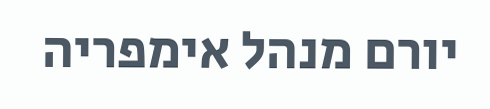יורם מנהל אימפריה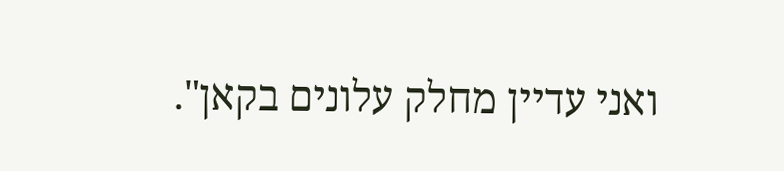ואני עדיין מחלק עלונים בקאן".